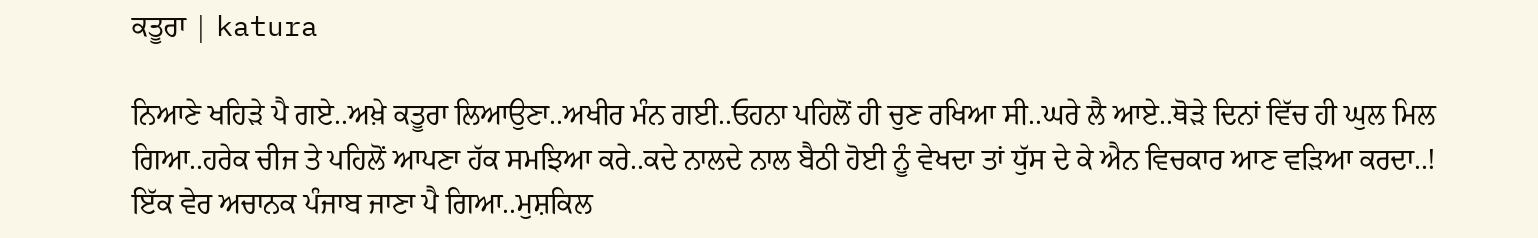ਕਤੂਰਾ | katura

ਨਿਆਣੇ ਖਹਿੜੇ ਪੈ ਗਏ..ਅਖ਼ੇ ਕਤੂਰਾ ਲਿਆਉਣਾ..ਅਖੀਰ ਮੰਨ ਗਈ..ਓਹਨਾ ਪਹਿਲੋਂ ਹੀ ਚੁਣ ਰਖਿਆ ਸੀ..ਘਰੇ ਲੈ ਆਏ..ਥੋੜੇ ਦਿਨਾਂ ਵਿੱਚ ਹੀ ਘੁਲ ਮਿਲ ਗਿਆ..ਹਰੇਕ ਚੀਜ ਤੇ ਪਹਿਲੋਂ ਆਪਣਾ ਹੱਕ ਸਮਝਿਆ ਕਰੇ..ਕਦੇ ਨਾਲਦੇ ਨਾਲ ਬੈਠੀ ਹੋਈ ਨੂੰ ਵੇਖਦਾ ਤਾਂ ਧੁੱਸ ਦੇ ਕੇ ਐਨ ਵਿਚਕਾਰ ਆਣ ਵੜਿਆ ਕਰਦਾ..!
ਇੱਕ ਵੇਰ ਅਚਾਨਕ ਪੰਜਾਬ ਜਾਣਾ ਪੈ ਗਿਆ..ਮੁਸ਼ਕਿਲ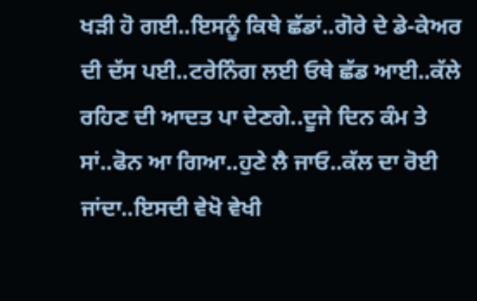ਖੜੀ ਹੋ ਗਈ..ਇਸਨੂੰ ਕਿਥੇ ਛੱਡਾਂ..ਗੋਰੇ ਦੇ ਡੇ-ਕੇਅਰ ਦੀ ਦੱਸ ਪਈ..ਟਰੇਨਿੰਗ ਲਈ ਓਥੇ ਛੱਡ ਆਈ..ਕੱਲੇ ਰਹਿਣ ਦੀ ਆਦਤ ਪਾ ਦੇਣਗੇ..ਦੂਜੇ ਦਿਨ ਕੰਮ ਤੇ ਸਾਂ..ਫੋਨ ਆ ਗਿਆ..ਹੁਣੇ ਲੈ ਜਾਓ..ਕੱਲ ਦਾ ਰੋਈ ਜਾਂਦਾ..ਇਸਦੀ ਵੇਖੋ ਵੇਖੀ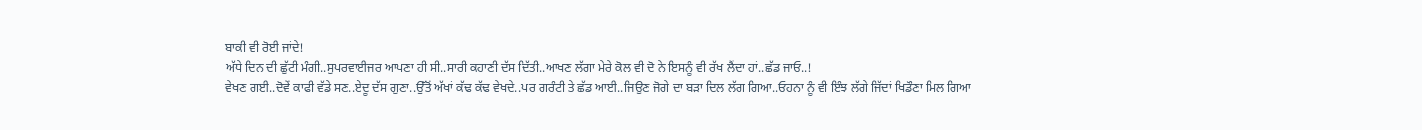ਬਾਕੀ ਵੀ ਰੋਈ ਜਾਂਦੇ!
ਅੱਧੇ ਦਿਨ ਦੀ ਛੁੱਟੀ ਮੰਗੀ..ਸੁਪਰਵਾਈਜਰ ਆਪਣਾ ਹੀ ਸੀ..ਸਾਰੀ ਕਹਾਣੀ ਦੱਸ ਦਿੱਤੀ..ਆਖਣ ਲੱਗਾ ਮੇਰੇ ਕੋਲ ਵੀ ਦੋ ਨੇ ਇਸਨੂੰ ਵੀ ਰੱਖ ਲੈਂਦਾ ਹਾਂ..ਛੱਡ ਜਾਓ..!
ਵੇਖਣ ਗਈ..ਦੋਵੇਂ ਕਾਫੀ ਵੱਡੇ ਸਣ..ਏਦੂ ਦੱਸ ਗੁਣਾ..ਉੱਤੋਂ ਅੱਖਾਂ ਕੱਢ ਕੱਢ ਵੇਖਦੇ..ਪਰ ਗਰੰਟੀ ਤੇ ਛੱਡ ਆਈ..ਜਿਉਣ ਜੋਗੇ ਦਾ ਬੜਾ ਦਿਲ ਲੱਗ ਗਿਆ..ਓਹਨਾ ਨੂੰ ਵੀ ਇੰਝ ਲੱਗੇ ਜਿੱਦਾਂ ਖਿਡੌਣਾ ਮਿਲ ਗਿਆ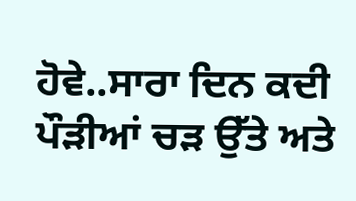ਹੋਵੇ..ਸਾਰਾ ਦਿਨ ਕਦੀ ਪੌੜੀਆਂ ਚੜ ਉੱਤੇ ਅਤੇ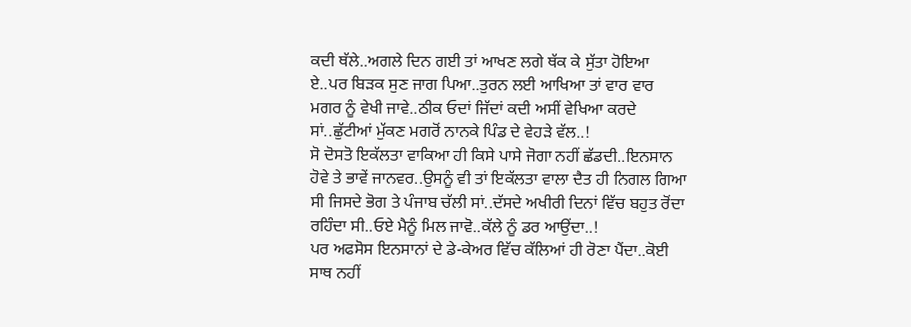ਕਦੀ ਥੱਲੇ..ਅਗਲੇ ਦਿਨ ਗਈ ਤਾਂ ਆਖਣ ਲਗੇ ਥੱਕ ਕੇ ਸੁੱਤਾ ਹੋਇਆ ਏ..ਪਰ ਬਿੜਕ ਸੁਣ ਜਾਗ ਪਿਆ..ਤੁਰਨ ਲਈ ਆਖਿਆ ਤਾਂ ਵਾਰ ਵਾਰ ਮਗਰ ਨੂੰ ਵੇਖੀ ਜਾਵੇ..ਠੀਕ ਓਦਾਂ ਜਿੱਦਾਂ ਕਦੀ ਅਸੀਂ ਵੇਖਿਆ ਕਰਦੇ ਸਾਂ..ਛੁੱਟੀਆਂ ਮੁੱਕਣ ਮਗਰੋਂ ਨਾਨਕੇ ਪਿੰਡ ਦੇ ਵੇਹੜੇ ਵੱਲ..!
ਸੋ ਦੋਸਤੋ ਇਕੱਲਤਾ ਵਾਕਿਆ ਹੀ ਕਿਸੇ ਪਾਸੇ ਜੋਗਾ ਨਹੀਂ ਛੱਡਦੀ..ਇਨਸਾਨ ਹੋਵੇ ਤੇ ਭਾਵੇਂ ਜਾਨਵਰ..ਉਸਨੂੰ ਵੀ ਤਾਂ ਇਕੱਲਤਾ ਵਾਲਾ ਦੈਤ ਹੀ ਨਿਗਲ ਗਿਆ ਸੀ ਜਿਸਦੇ ਭੋਗ ਤੇ ਪੰਜਾਬ ਚੱਲੀ ਸਾਂ..ਦੱਸਦੇ ਅਖੀਰੀ ਦਿਨਾਂ ਵਿੱਚ ਬਹੁਤ ਰੋਂਦਾ ਰਹਿੰਦਾ ਸੀ..ਓਏ ਮੈਨੂੰ ਮਿਲ ਜਾਵੋ..ਕੱਲੇ ਨੂੰ ਡਰ ਆਉਂਦਾ..!
ਪਰ ਅਫਸੋਸ ਇਨਸਾਨਾਂ ਦੇ ਡੇ-ਕੇਅਰ ਵਿੱਚ ਕੱਲਿਆਂ ਹੀ ਰੋਣਾ ਪੈਂਦਾ..ਕੋਈ ਸਾਥ ਨਹੀਂ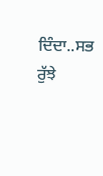ਦਿੰਦਾ..ਸਭ ਰੁੱਝੇ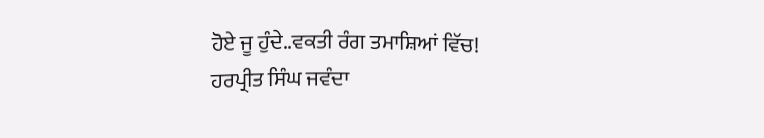ਹੋਏ ਜੂ ਹੁੰਦੇ..ਵਕਤੀ ਰੰਗ ਤਮਾਸ਼ਿਆਂ ਵਿੱਚ!
ਹਰਪ੍ਰੀਤ ਸਿੰਘ ਜਵੰਦਾ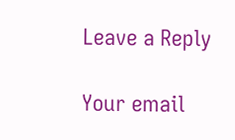Leave a Reply

Your email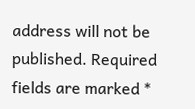address will not be published. Required fields are marked *